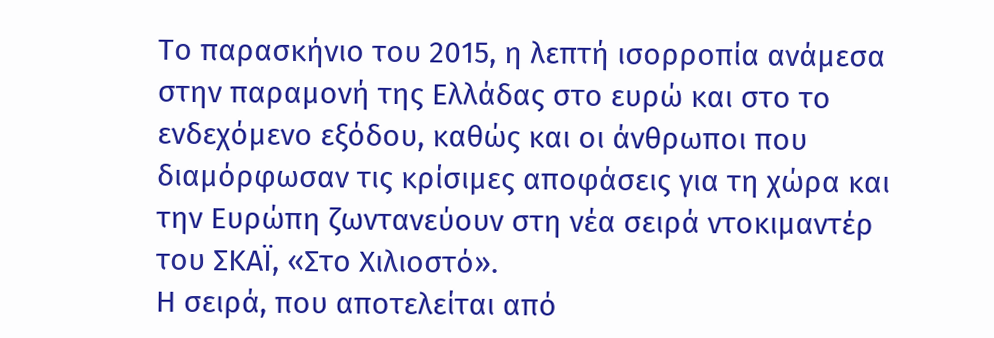Το παρασκήνιο του 2015, η λεπτή ισορροπία ανάμεσα στην παραμονή της Ελλάδας στο ευρώ και στο το ενδεχόμενο εξόδου, καθώς και οι άνθρωποι που διαμόρφωσαν τις κρίσιμες αποφάσεις για τη χώρα και την Ευρώπη ζωντανεύουν στη νέα σειρά ντοκιμαντέρ του ΣΚΑΪ, «Στο Χιλιοστό».
Η σειρά, που αποτελείται από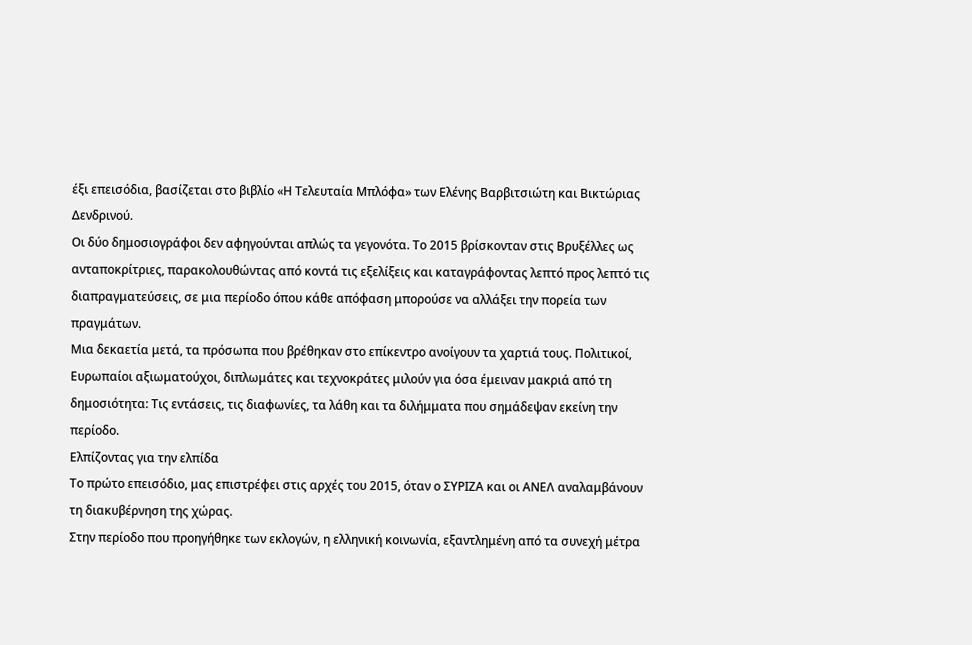έξι επεισόδια, βασίζεται στο βιβλίο «Η Τελευταία Μπλόφα» των Ελένης Βαρβιτσιώτη και Βικτώριας Δενδρινού.
Οι δύο δημοσιογράφοι δεν αφηγούνται απλώς τα γεγονότα. Το 2015 βρίσκονταν στις Βρυξέλλες ως ανταποκρίτριες, παρακολουθώντας από κοντά τις εξελίξεις και καταγράφοντας λεπτό προς λεπτό τις διαπραγματεύσεις, σε μια περίοδο όπου κάθε απόφαση μπορούσε να αλλάξει την πορεία των πραγμάτων.
Μια δεκαετία μετά, τα πρόσωπα που βρέθηκαν στο επίκεντρο ανοίγουν τα χαρτιά τους. Πολιτικοί, Ευρωπαίοι αξιωματούχοι, διπλωμάτες και τεχνοκράτες μιλούν για όσα έμειναν μακριά από τη δημοσιότητα: Τις εντάσεις, τις διαφωνίες, τα λάθη και τα διλήμματα που σημάδεψαν εκείνη την περίοδο.
Ελπίζοντας για την ελπίδα
Το πρώτο επεισόδιο, μας επιστρέφει στις αρχές του 2015, όταν ο ΣΥΡΙΖΑ και οι ΑΝΕΛ αναλαμβάνουν τη διακυβέρνηση της χώρας.
Στην περίοδο που προηγήθηκε των εκλογών, η ελληνική κοινωνία, εξαντλημένη από τα συνεχή μέτρα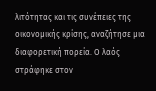λιτότητας και τις συνέπειες της οικονομικής κρίσης, αναζήτησε μια διαφορετική πορεία. Ο λαός στράφηκε στον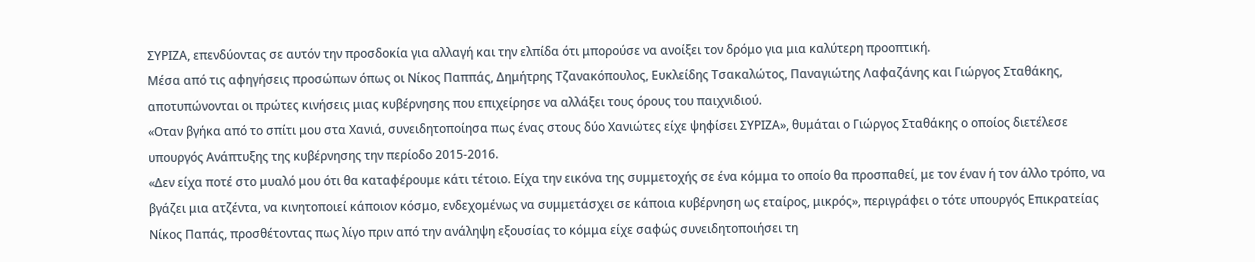ΣΥΡΙΖΑ, επενδύοντας σε αυτόν την προσδοκία για αλλαγή και την ελπίδα ότι μπορούσε να ανοίξει τον δρόμο για μια καλύτερη προοπτική.
Μέσα από τις αφηγήσεις προσώπων όπως οι Νίκος Παππάς, Δημήτρης Τζανακόπουλος, Ευκλείδης Τσακαλώτος, Παναγιώτης Λαφαζάνης και Γιώργος Σταθάκης, αποτυπώνονται οι πρώτες κινήσεις μιας κυβέρνησης που επιχείρησε να αλλάξει τους όρους του παιχνιδιού.
«Οταν βγήκα από το σπίτι μου στα Χανιά, συνειδητοποίησα πως ένας στους δύο Χανιώτες είχε ψηφίσει ΣΥΡΙΖΑ», θυμάται ο Γιώργος Σταθάκης ο οποίος διετέλεσε υπουργός Ανάπτυξης της κυβέρνησης την περίοδο 2015-2016.
«Δεν είχα ποτέ στο μυαλό μου ότι θα καταφέρουμε κάτι τέτοιο. Είχα την εικόνα της συμμετοχής σε ένα κόμμα το οποίο θα προσπαθεί, με τον έναν ή τον άλλο τρόπο, να βγάζει μια ατζέντα, να κινητοποιεί κάποιον κόσμο, ενδεχομένως να συμμετάσχει σε κάποια κυβέρνηση ως εταίρος, μικρός», περιγράφει ο τότε υπουργός Επικρατείας Νίκος Παπάς, προσθέτοντας πως λίγο πριν από την ανάληψη εξουσίας το κόμμα είχε σαφώς συνειδητοποιήσει τη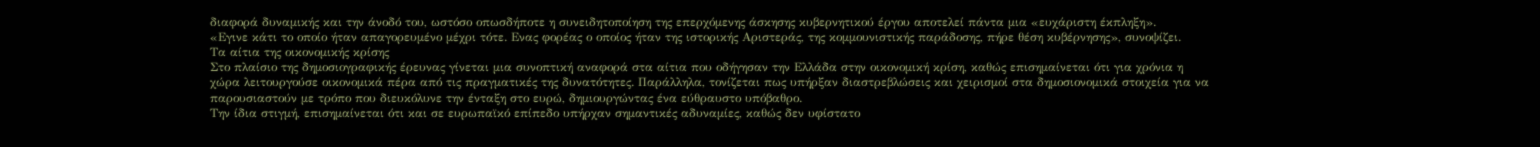διαφορά δυναμικής και την άνοδό του, ωστόσο οπωσδήποτε η συνειδητοποίηση της επερχόμενης άσκησης κυβερνητικού έργου αποτελεί πάντα μια «ευχάριστη έκπληξη».
«Εγινε κάτι το οποίο ήταν απαγορευμένο μέχρι τότε. Ενας φορέας ο οποίος ήταν της ιστορικής Αριστεράς, της κομμουνιστικής παράδοσης, πήρε θέση κυβέρνησης», συνοψίζει.
Τα αίτια της οικονομικής κρίσης
Στο πλαίσιο της δημοσιογραφικής έρευνας γίνεται μια συνοπτική αναφορά στα αίτια που οδήγησαν την Ελλάδα στην οικονομική κρίση, καθώς επισημαίνεται ότι για χρόνια η χώρα λειτουργούσε οικονομικά πέρα από τις πραγματικές της δυνατότητες. Παράλληλα, τονίζεται πως υπήρξαν διαστρεβλώσεις και χειρισμοί στα δημοσιονομικά στοιχεία για να παρουσιαστούν με τρόπο που διευκόλυνε την ένταξη στο ευρώ, δημιουργώντας ένα εύθραυστο υπόβαθρο.
Την ίδια στιγμή, επισημαίνεται ότι και σε ευρωπαϊκό επίπεδο υπήρχαν σημαντικές αδυναμίες, καθώς δεν υφίστατο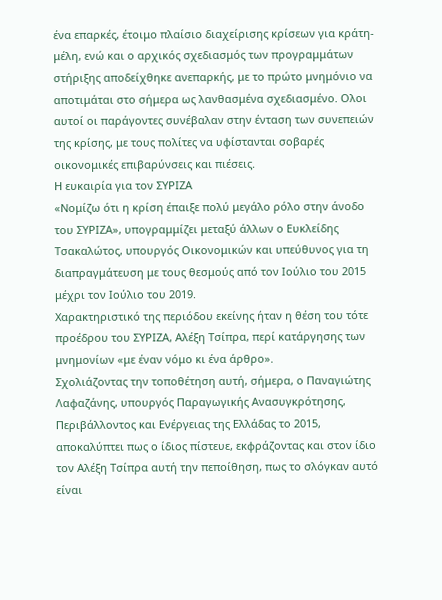ένα επαρκές, έτοιμο πλαίσιο διαχείρισης κρίσεων για κράτη-μέλη, ενώ και ο αρχικός σχεδιασμός των προγραμμάτων στήριξης αποδείχθηκε ανεπαρκής, με το πρώτο μνημόνιο να αποτιμάται στο σήμερα ως λανθασμένα σχεδιασμένο. Ολοι αυτοί οι παράγοντες συνέβαλαν στην ένταση των συνεπειών της κρίσης, με τους πολίτες να υφίστανται σοβαρές οικονομικές επιβαρύνσεις και πιέσεις.
Η ευκαιρία για τον ΣΥΡΙΖΑ
«Νομίζω ότι η κρίση έπαιξε πολύ μεγάλο ρόλο στην άνοδο του ΣΥΡΙΖΑ», υπογραμμίζει μεταξύ άλλων ο Ευκλείδης Τσακαλώτος, υπουργός Οικονομικών και υπεύθυνος για τη διαπραγμάτευση με τους θεσμούς από τον Ιούλιο του 2015 μέχρι τον Ιούλιο του 2019.
Χαρακτηριστικό της περιόδου εκείνης ήταν η θέση του τότε προέδρου του ΣΥΡΙΖΑ, Αλέξη Τσίπρα, περί κατάργησης των μνημονίων «με έναν νόμο κι ένα άρθρο».
Σχολιάζοντας την τοποθέτηση αυτή, σήμερα, ο Παναγιώτης Λαφαζάνης, υπουργός Παραγωγικής Ανασυγκρότησης, Περιβάλλοντος και Ενέργειας της Ελλάδας το 2015, αποκαλύπτει πως ο ίδιος πίστευε, εκφράζοντας και στον ίδιο τον Αλέξη Τσίπρα αυτή την πεποίθηση, πως το σλόγκαν αυτό είναι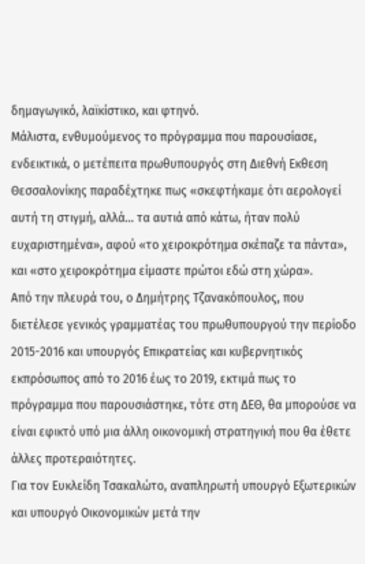δημαγωγικό, λαϊκίστικο, και φτηνό.
Μάλιστα, ενθυμούμενος το πρόγραμμα που παρουσίασε, ενδεικτικά, ο μετέπειτα πρωθυπουργός στη Διεθνή Εκθεση Θεσσαλονίκης παραδέχτηκε πως «σκεφτήκαμε ότι αερολογεί αυτή τη στιγμή, αλλά… τα αυτιά από κάτω, ήταν πολύ ευχαριστημένα», αφού «το χειροκρότημα σκέπαζε τα πάντα», και «στο χειροκρότημα είμαστε πρώτοι εδώ στη χώρα».
Από την πλευρά του, ο Δημήτρης Τζανακόπουλος, που διετέλεσε γενικός γραμματέας του πρωθυπουργού την περίοδο 2015-2016 και υπουργός Επικρατείας και κυβερνητικός εκπρόσωπος από το 2016 έως το 2019, εκτιμά πως το πρόγραμμα που παρουσιάστηκε, τότε στη ΔΕΘ, θα μπορούσε να είναι εφικτό υπό μια άλλη οικονομική στρατηγική που θα έθετε άλλες προτεραιότητες.
Για τον Ευκλείδη Τσακαλώτο, αναπληρωτή υπουργό Εξωτερικών και υπουργό Οικονομικών μετά την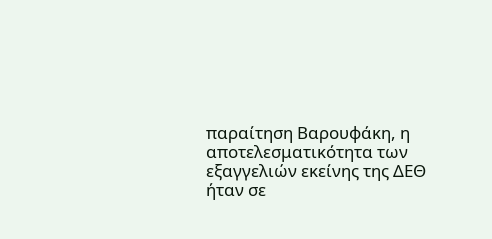παραίτηση Βαρουφάκη, η αποτελεσματικότητα των εξαγγελιών εκείνης της ΔΕΘ ήταν σε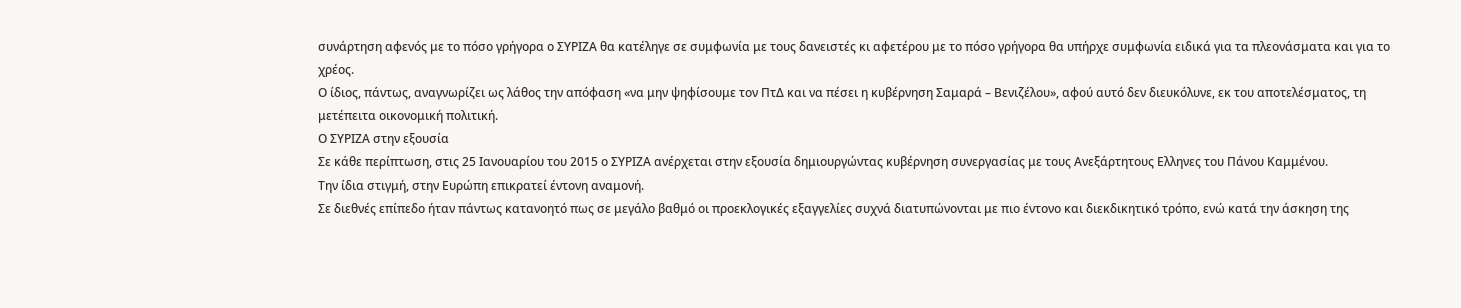συνάρτηση αφενός με το πόσο γρήγορα ο ΣΥΡΙΖΑ θα κατέληγε σε συμφωνία με τους δανειστές κι αφετέρου με το πόσο γρήγορα θα υπήρχε συμφωνία ειδικά για τα πλεονάσματα και για το χρέος.
Ο ίδιος, πάντως, αναγνωρίζει ως λάθος την απόφαση «να μην ψηφίσουμε τον ΠτΔ και να πέσει η κυβέρνηση Σαμαρά – Βενιζέλου», αφού αυτό δεν διευκόλυνε, εκ του αποτελέσματος, τη μετέπειτα οικονομική πολιτική.
Ο ΣΥΡΙΖΑ στην εξουσία
Σε κάθε περίπτωση, στις 25 Ιανουαρίου του 2015 ο ΣΥΡΙΖΑ ανέρχεται στην εξουσία δημιουργώντας κυβέρνηση συνεργασίας με τους Ανεξάρτητους Ελληνες του Πάνου Καμμένου.
Την ίδια στιγμή, στην Ευρώπη επικρατεί έντονη αναμονή.
Σε διεθνές επίπεδο ήταν πάντως κατανοητό πως σε μεγάλο βαθμό οι προεκλογικές εξαγγελίες συχνά διατυπώνονται με πιο έντονο και διεκδικητικό τρόπο, ενώ κατά την άσκηση της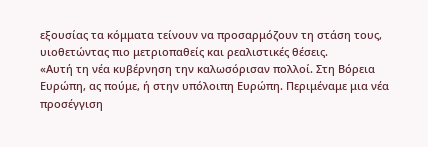εξουσίας τα κόμματα τείνουν να προσαρμόζουν τη στάση τους, υιοθετώντας πιο μετριοπαθείς και ρεαλιστικές θέσεις.
«Αυτή τη νέα κυβέρνηση την καλωσόρισαν πολλοί. Στη Βόρεια Ευρώπη, ας πούμε, ή στην υπόλοιπη Ευρώπη. Περιμέναμε μια νέα προσέγγιση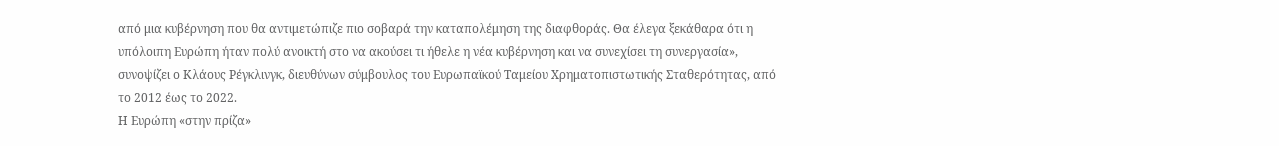από μια κυβέρνηση που θα αντιμετώπιζε πιο σοβαρά την καταπολέμηση της διαφθοράς. Θα έλεγα ξεκάθαρα ότι η υπόλοιπη Ευρώπη ήταν πολύ ανοικτή στο να ακούσει τι ήθελε η νέα κυβέρνηση και να συνεχίσει τη συνεργασία», συνοψίζει ο Κλάους Ρέγκλινγκ, διευθύνων σύμβουλος του Ευρωπαϊκού Ταμείου Χρηματοπιστωτικής Σταθερότητας, από το 2012 έως το 2022.
Η Ευρώπη «στην πρίζα»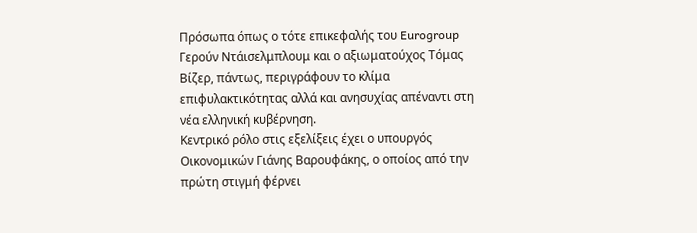Πρόσωπα όπως ο τότε επικεφαλής του Eurogroup Γερούν Ντάισελμπλουμ και ο αξιωματούχος Τόμας Βίζερ, πάντως, περιγράφουν το κλίμα επιφυλακτικότητας αλλά και ανησυχίας απέναντι στη νέα ελληνική κυβέρνηση.
Κεντρικό ρόλο στις εξελίξεις έχει ο υπουργός Οικονομικών Γιάνης Βαρουφάκης, ο οποίος από την πρώτη στιγμή φέρνει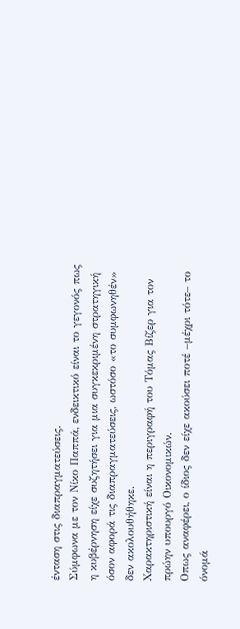ένταση στις διαπραγματεύσεις.
Σύμφωνα με τον Νίκο Παππά, ενδεικτικό είναι το γεγονός πως η κυβέρνηση είχε συζητήσει για μια συγκεκριμένη στρατηγική όσον αφορά τις διαπραγματεύσεις, ωστόσο «το συμφωνηθέν» δεν ακολουθήθηκε.
Χαρακτηριστική είναι η περιγραφή του Τόμας Βίζερ για τον πρώην υπουργό Οικονομικών.
Οπως αναφέρει, ο ίδιος δεν είχε ακούσει ποτέ –μέχρι τότε– το όνομά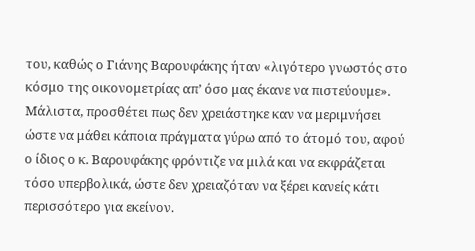του, καθώς ο Γιάνης Βαρουφάκης ήταν «λιγότερο γνωστός στο κόσμο της οικονομετρίας απ’ όσο μας έκανε να πιστεύουμε».
Μάλιστα, προσθέτει πως δεν χρειάστηκε καν να μεριμνήσει ώστε να μάθει κάποια πράγματα γύρω από το άτομό του, αφού ο ίδιος ο κ. Βαρουφάκης φρόντιζε να μιλά και να εκφράζεται τόσο υπερβολικά, ώστε δεν χρειαζόταν να ξέρει κανείς κάτι περισσότερο για εκείνον.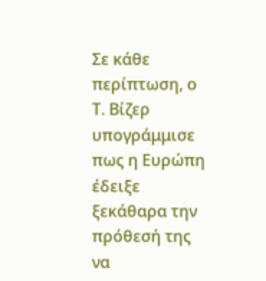Σε κάθε περίπτωση, ο Τ. Βίζερ υπογράμμισε πως η Ευρώπη έδειξε ξεκάθαρα την πρόθεσή της να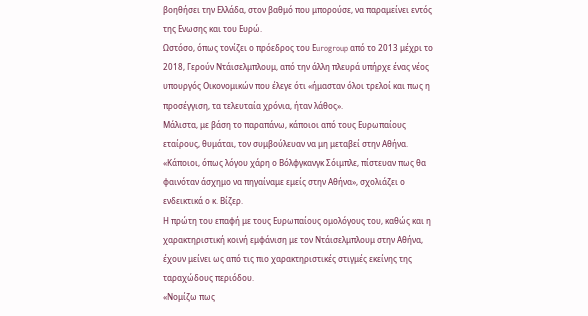βοηθήσει την Ελλάδα, στον βαθμό που μπορούσε, να παραμείνει εντός της Ενωσης και του Ευρώ.
Ωστόσο, όπως τονίζει ο πρόεδρος του Εurogroup από το 2013 μέχρι το 2018, Γερούν Ντάισελμπλουμ, από την άλλη πλευρά υπήρχε ένας νέος υπουργός Οικονομικών που έλεγε ότι «ήμασταν όλοι τρελοί και πως η προσέγγιση, τα τελευταία χρόνια, ήταν λάθος».
Μάλιστα, με βάση το παραπάνω, κάποιοι από τους Ευρωπαίους εταίρους, θυμάται, τον συμβούλευαν να μη μεταβεί στην Αθήνα.
«Κάποιοι, όπως λόγου χάρη ο Βόλφγκανγκ Σόιμπλε, πίστευαν πως θα φαινόταν άσχημο να πηγαίναμε εμείς στην Αθήνα», σχολιάζει ο ενδεικτικά ο κ. Βίζερ.
Η πρώτη του επαφή με τους Ευρωπαίους ομολόγους του, καθώς και η χαρακτηριστική κοινή εμφάνιση με τον Ντάισελμπλουμ στην Αθήνα, έχουν μείνει ως από τις πιο χαρακτηριστικές στιγμές εκείνης της ταραχώδους περιόδου.
«Νομίζω πως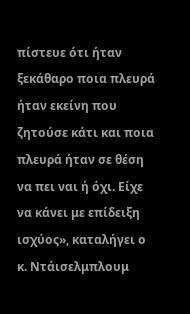πίστευε ότι ήταν ξεκάθαρο ποια πλευρά ήταν εκείνη που ζητούσε κάτι και ποια πλευρά ήταν σε θέση να πει ναι ή όχι. Είχε να κάνει με επίδειξη ισχύος», καταλήγει ο κ. Ντάισελμπλουμ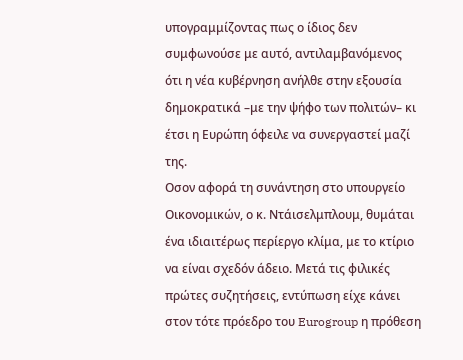υπογραμμίζοντας πως ο ίδιος δεν συμφωνούσε με αυτό, αντιλαμβανόμενος ότι η νέα κυβέρνηση ανήλθε στην εξουσία δημοκρατικά –με την ψήφο των πολιτών– κι έτσι η Ευρώπη όφειλε να συνεργαστεί μαζί της.
Οσον αφορά τη συνάντηση στο υπουργείο Οικονομικών, ο κ. Ντάισελμπλουμ, θυμάται ένα ιδιαιτέρως περίεργο κλίμα, με το κτίριο να είναι σχεδόν άδειο. Μετά τις φιλικές πρώτες συζητήσεις, εντύπωση είχε κάνει στον τότε πρόεδρο του Eurogroup η πρόθεση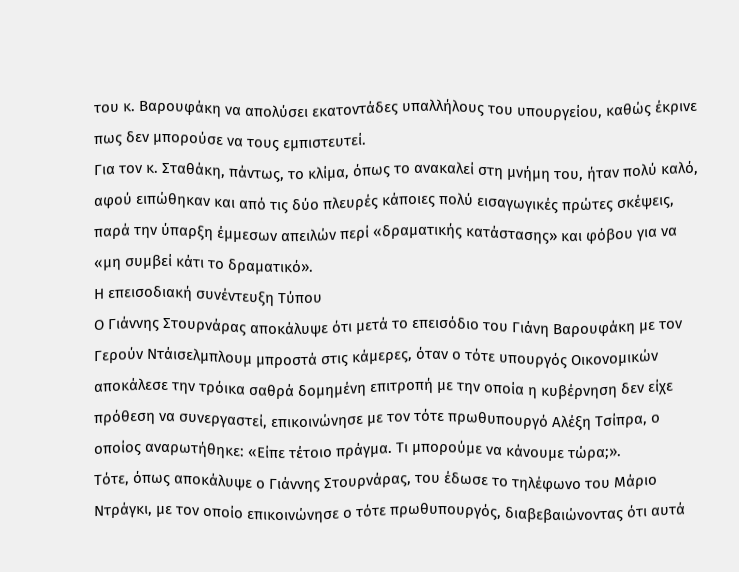του κ. Βαρουφάκη να απολύσει εκατοντάδες υπαλλήλους του υπουργείου, καθώς έκρινε πως δεν μπορούσε να τους εμπιστευτεί.
Για τον κ. Σταθάκη, πάντως, το κλίμα, όπως το ανακαλεί στη μνήμη του, ήταν πολύ καλό, αφού ειπώθηκαν και από τις δύο πλευρές κάποιες πολύ εισαγωγικές πρώτες σκέψεις, παρά την ύπαρξη έμμεσων απειλών περί «δραματικής κατάστασης» και φόβου για να «μη συμβεί κάτι το δραματικό».
Η επεισοδιακή συνέντευξη Τύπου
Ο Γιάννης Στουρνάρας αποκάλυψε ότι μετά το επεισόδιο του Γιάνη Βαρουφάκη με τον Γερούν Ντάισελμπλουμ μπροστά στις κάμερες, όταν ο τότε υπουργός Οικονομικών αποκάλεσε την τρόικα σαθρά δομημένη επιτροπή με την οποία η κυβέρνηση δεν είχε πρόθεση να συνεργαστεί, επικοινώνησε με τον τότε πρωθυπουργό Αλέξη Τσίπρα, ο οποίος αναρωτήθηκε: «Είπε τέτοιο πράγμα. Τι μπορούμε να κάνουμε τώρα;».
Τότε, όπως αποκάλυψε ο Γιάννης Στουρνάρας, του έδωσε το τηλέφωνο του Μάριο Ντράγκι, με τον οποίο επικοινώνησε ο τότε πρωθυπουργός, διαβεβαιώνοντας ότι αυτά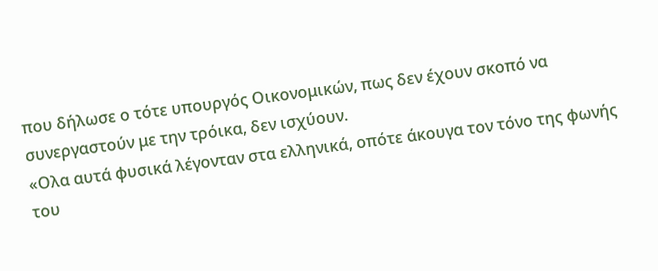που δήλωσε ο τότε υπουργός Οικονομικών, πως δεν έχουν σκοπό να συνεργαστούν με την τρόικα, δεν ισχύουν.
«Ολα αυτά φυσικά λέγονταν στα ελληνικά, οπότε άκουγα τον τόνο της φωνής του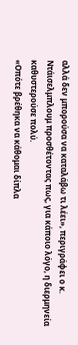αλλά δεν μπορούσα να καταλάβω τι λέει», περιγράφει ο κ. Ντάισελμπλουμ προσθέτοντας πως, για κάποιο λόγο, η διερμηνεία καθυστερούσε πολύ.
«Οπότε βρέθηκα να κάθομαι δίπλα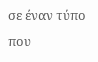σε έναν τύπο που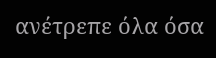ανέτρεπε όλα όσα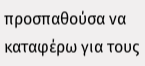προσπαθούσα να καταφέρω για τους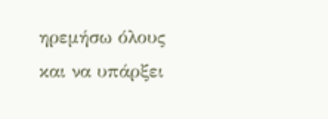ηρεμήσω όλους και να υπάρξει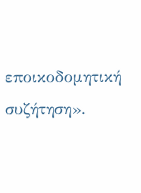εποικοδομητική συζήτηση».